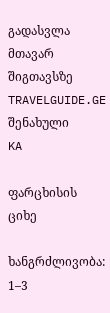გადასვლა მთავარ შიგთავსზე
TRAVELGUIDE.GE
შენახული
KA

ფარცხისის ციხე

ხანგრძლივობა: 1–3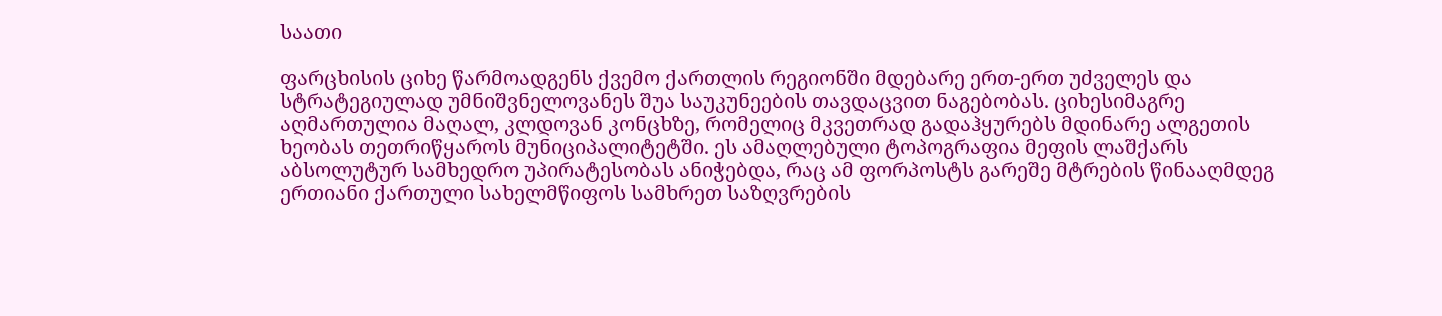საათი

ფარცხისის ციხე წარმოადგენს ქვემო ქართლის რეგიონში მდებარე ერთ-ერთ უძველეს და სტრატეგიულად უმნიშვნელოვანეს შუა საუკუნეების თავდაცვით ნაგებობას. ციხესიმაგრე აღმართულია მაღალ, კლდოვან კონცხზე, რომელიც მკვეთრად გადაჰყურებს მდინარე ალგეთის ხეობას თეთრიწყაროს მუნიციპალიტეტში. ეს ამაღლებული ტოპოგრაფია მეფის ლაშქარს აბსოლუტურ სამხედრო უპირატესობას ანიჭებდა, რაც ამ ფორპოსტს გარეშე მტრების წინააღმდეგ ერთიანი ქართული სახელმწიფოს სამხრეთ საზღვრების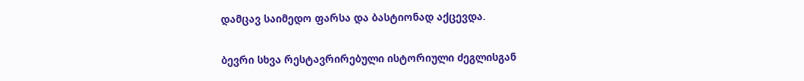დამცავ საიმედო ფარსა და ბასტიონად აქცევდა.

ბევრი სხვა რესტავრირებული ისტორიული ძეგლისგან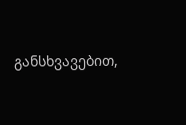განსხვავებით,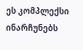ეს კომპლექსი ინარჩუნებს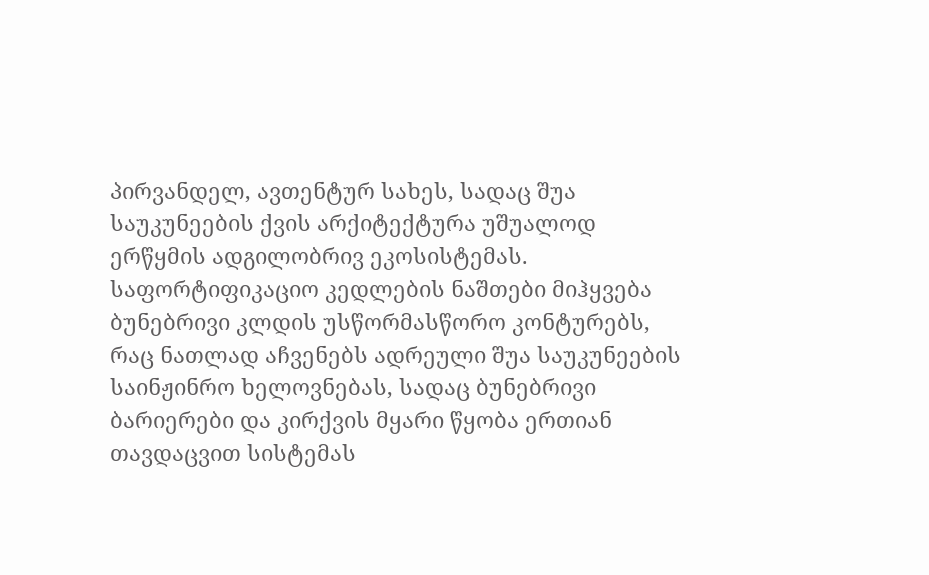პირვანდელ, ავთენტურ სახეს, სადაც შუა საუკუნეების ქვის არქიტექტურა უშუალოდ ერწყმის ადგილობრივ ეკოსისტემას. საფორტიფიკაციო კედლების ნაშთები მიჰყვება ბუნებრივი კლდის უსწორმასწორო კონტურებს, რაც ნათლად აჩვენებს ადრეული შუა საუკუნეების საინჟინრო ხელოვნებას, სადაც ბუნებრივი ბარიერები და კირქვის მყარი წყობა ერთიან თავდაცვით სისტემას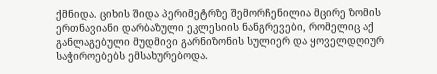ქმნიდა. ციხის შიდა პერიმეტრზე შემორჩენილია მცირე ზომის ერთნავიანი დარბაზული ეკლესიის ნანგრევები, რომელიც აქ განლაგებული მუდმივი გარნიზონის სულიერ და ყოველდღიურ საჭიროებებს ემსახურებოდა.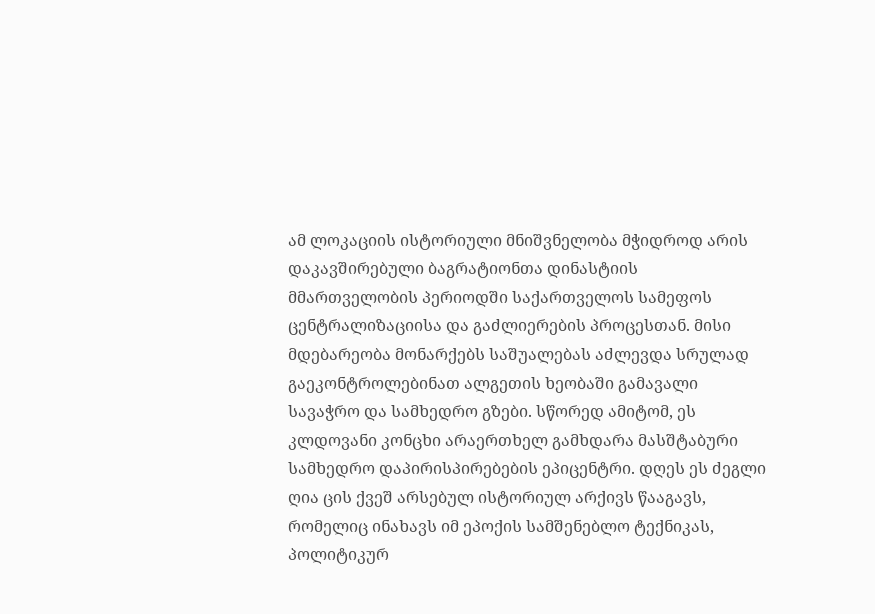ამ ლოკაციის ისტორიული მნიშვნელობა მჭიდროდ არის დაკავშირებული ბაგრატიონთა დინასტიის მმართველობის პერიოდში საქართველოს სამეფოს ცენტრალიზაციისა და გაძლიერების პროცესთან. მისი მდებარეობა მონარქებს საშუალებას აძლევდა სრულად გაეკონტროლებინათ ალგეთის ხეობაში გამავალი სავაჭრო და სამხედრო გზები. სწორედ ამიტომ, ეს კლდოვანი კონცხი არაერთხელ გამხდარა მასშტაბური სამხედრო დაპირისპირებების ეპიცენტრი. დღეს ეს ძეგლი ღია ცის ქვეშ არსებულ ისტორიულ არქივს წააგავს, რომელიც ინახავს იმ ეპოქის სამშენებლო ტექნიკას, პოლიტიკურ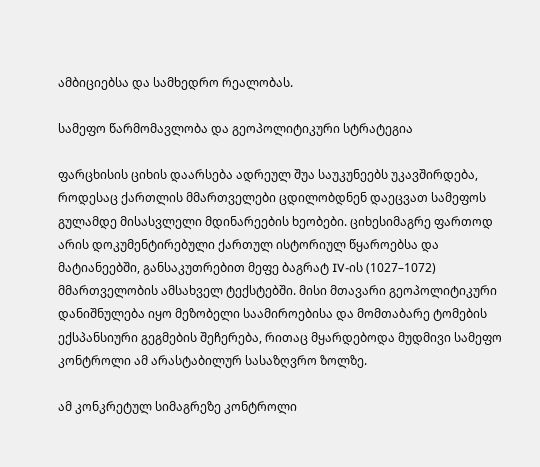ამბიციებსა და სამხედრო რეალობას.

სამეფო წარმომავლობა და გეოპოლიტიკური სტრატეგია

ფარცხისის ციხის დაარსება ადრეულ შუა საუკუნეებს უკავშირდება, როდესაც ქართლის მმართველები ცდილობდნენ დაეცვათ სამეფოს გულამდე მისასვლელი მდინარეების ხეობები. ციხესიმაგრე ფართოდ არის დოკუმენტირებული ქართულ ისტორიულ წყაროებსა და მატიანეებში, განსაკუთრებით მეფე ბაგრატ IV-ის (1027–1072) მმართველობის ამსახველ ტექსტებში. მისი მთავარი გეოპოლიტიკური დანიშნულება იყო მეზობელი საამიროებისა და მომთაბარე ტომების ექსპანსიური გეგმების შეჩერება, რითაც მყარდებოდა მუდმივი სამეფო კონტროლი ამ არასტაბილურ სასაზღვრო ზოლზე.

ამ კონკრეტულ სიმაგრეზე კონტროლი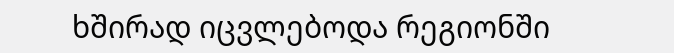ხშირად იცვლებოდა რეგიონში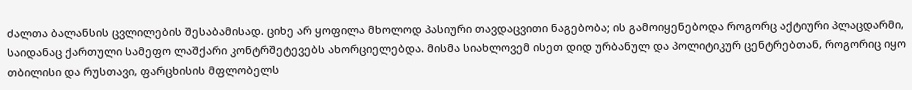ძალთა ბალანსის ცვლილების შესაბამისად. ციხე არ ყოფილა მხოლოდ პასიური თავდაცვითი ნაგებობა; ის გამოიყენებოდა როგორც აქტიური პლაცდარმი, საიდანაც ქართული სამეფო ლაშქარი კონტრშეტევებს ახორციელებდა. მისმა სიახლოვემ ისეთ დიდ ურბანულ და პოლიტიკურ ცენტრებთან, როგორიც იყო თბილისი და რუსთავი, ფარცხისის მფლობელს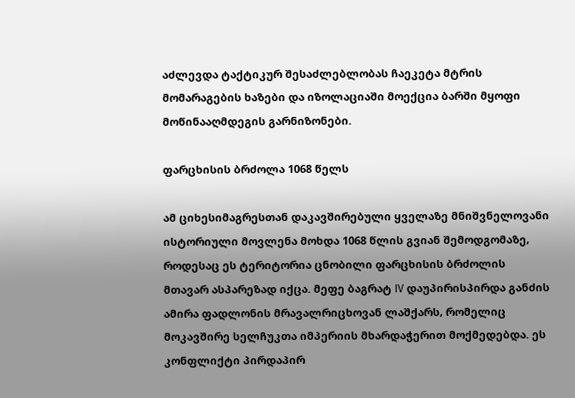აძლევდა ტაქტიკურ შესაძლებლობას ჩაეკეტა მტრის მომარაგების ხაზები და იზოლაციაში მოექცია ბარში მყოფი მოწინააღმდეგის გარნიზონები.

ფარცხისის ბრძოლა 1068 წელს

ამ ციხესიმაგრესთან დაკავშირებული ყველაზე მნიშვნელოვანი ისტორიული მოვლენა მოხდა 1068 წლის გვიან შემოდგომაზე, როდესაც ეს ტერიტორია ცნობილი ფარცხისის ბრძოლის მთავარ ასპარეზად იქცა. მეფე ბაგრატ IV დაუპირისპირდა განძის ამირა ფადლონის მრავალრიცხოვან ლაშქარს, რომელიც მოკავშირე სელჩუკთა იმპერიის მხარდაჭერით მოქმედებდა. ეს კონფლიქტი პირდაპირ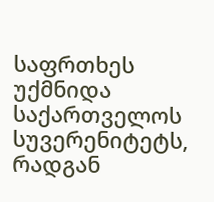საფრთხეს უქმნიდა საქართველოს სუვერენიტეტს, რადგან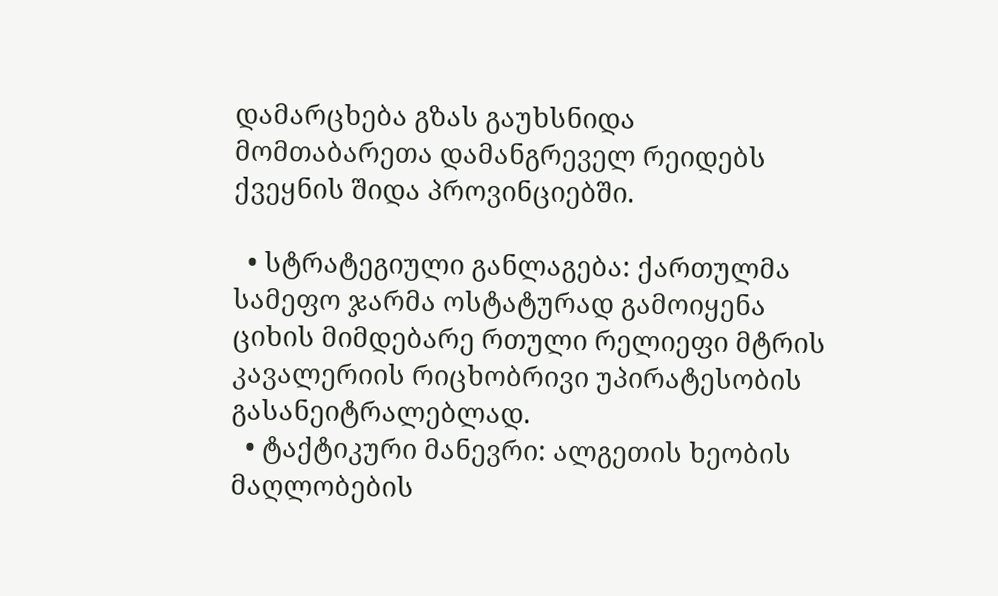დამარცხება გზას გაუხსნიდა მომთაბარეთა დამანგრეველ რეიდებს ქვეყნის შიდა პროვინციებში.

  • სტრატეგიული განლაგება: ქართულმა სამეფო ჯარმა ოსტატურად გამოიყენა ციხის მიმდებარე რთული რელიეფი მტრის კავალერიის რიცხობრივი უპირატესობის გასანეიტრალებლად.
  • ტაქტიკური მანევრი: ალგეთის ხეობის მაღლობების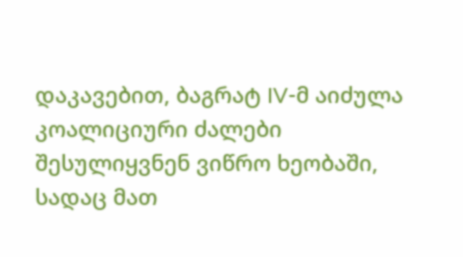დაკავებით, ბაგრატ IV-მ აიძულა კოალიციური ძალები შესულიყვნენ ვიწრო ხეობაში, სადაც მათ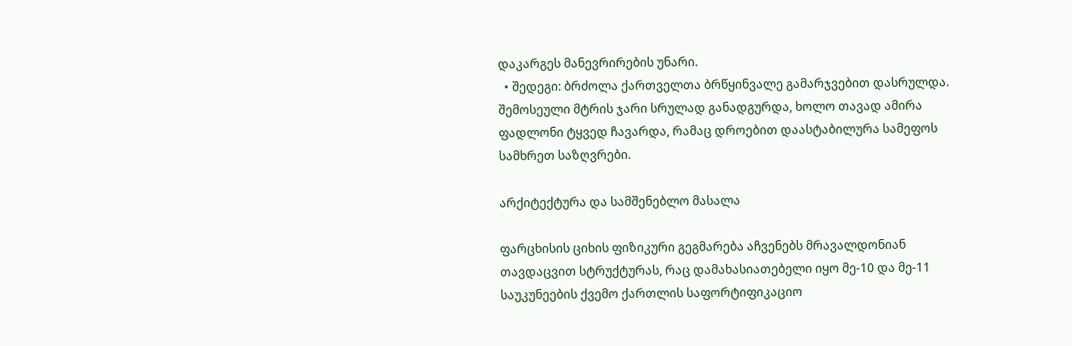დაკარგეს მანევრირების უნარი.
  • შედეგი: ბრძოლა ქართველთა ბრწყინვალე გამარჯვებით დასრულდა. შემოსეული მტრის ჯარი სრულად განადგურდა, ხოლო თავად ამირა ფადლონი ტყვედ ჩავარდა, რამაც დროებით დაასტაბილურა სამეფოს სამხრეთ საზღვრები.

არქიტექტურა და სამშენებლო მასალა

ფარცხისის ციხის ფიზიკური გეგმარება აჩვენებს მრავალდონიან თავდაცვით სტრუქტურას, რაც დამახასიათებელი იყო მე-10 და მე-11 საუკუნეების ქვემო ქართლის საფორტიფიკაციო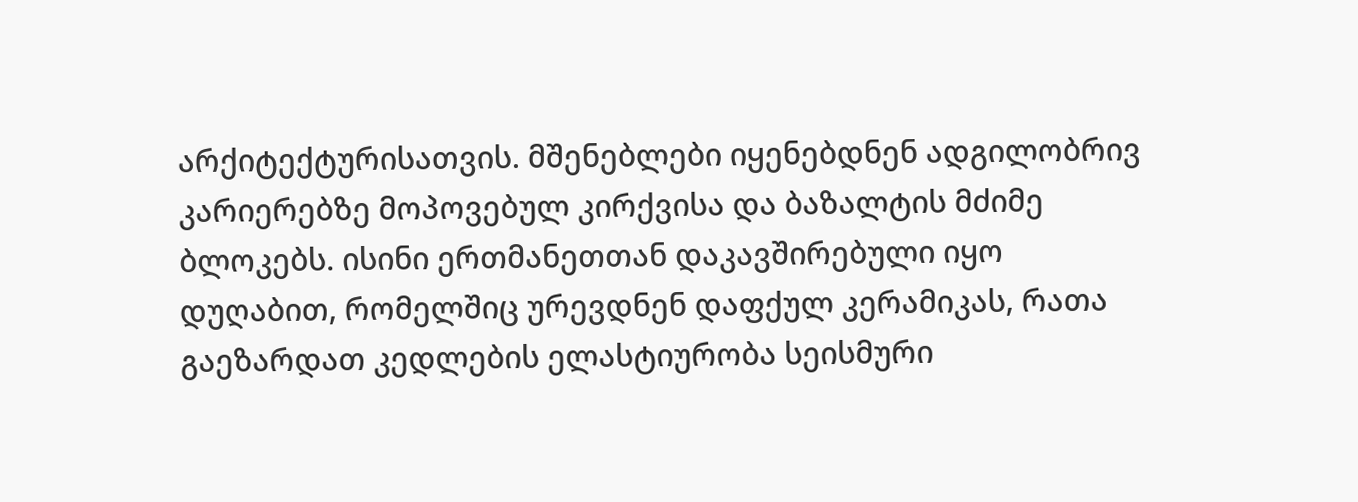არქიტექტურისათვის. მშენებლები იყენებდნენ ადგილობრივ კარიერებზე მოპოვებულ კირქვისა და ბაზალტის მძიმე ბლოკებს. ისინი ერთმანეთთან დაკავშირებული იყო დუღაბით, რომელშიც ურევდნენ დაფქულ კერამიკას, რათა გაეზარდათ კედლების ელასტიურობა სეისმური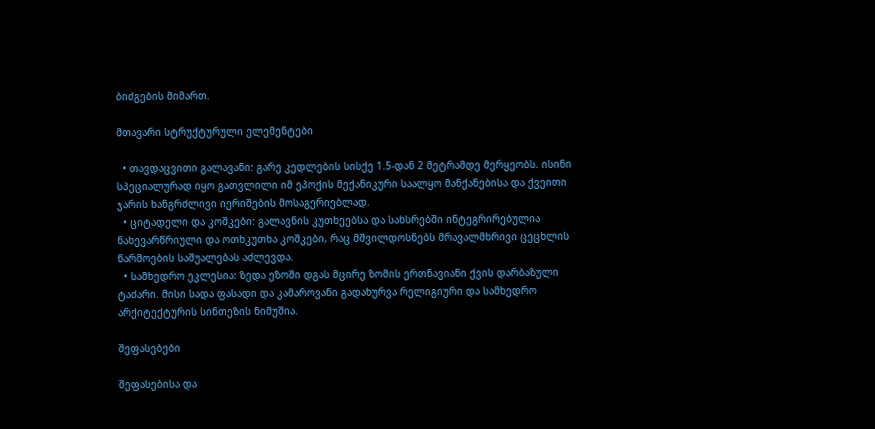ბიძგების მიმართ.

მთავარი სტრუქტურული ელემენტები

  • თავდაცვითი გალავანი: გარე კედლების სისქე 1.5-დან 2 მეტრამდე მერყეობს. ისინი სპეციალურად იყო გათვლილი იმ ეპოქის მექანიკური საალყო მანქანებისა და ქვეითი ჯარის ხანგრძლივი იერიშების მოსაგერიებლად.
  • ციტადელი და კოშკები: გალავნის კუთხეებსა და სახსრებში ინტეგრირებულია ნახევარწრიული და ოთხკუთხა კოშკები, რაც მშვილდოსნებს მრავალმხრივი ცეცხლის წარმოების საშუალებას აძლევდა.
  • სამხედრო ეკლესია: ზედა ეზოში დგას მცირე ზომის ერთნავიანი ქვის დარბაზული ტაძარი. მისი სადა ფასადი და კამაროვანი გადახურვა რელიგიური და სამხედრო არქიტექტურის სინთეზის ნიმუშია.

შეფასებები

შეფასებისა და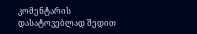კომენტარის დასატოვებლად შედით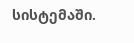სისტემაში.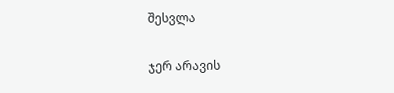შესვლა

ჯერ არავის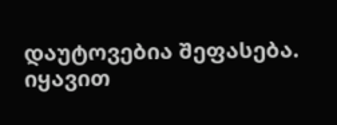დაუტოვებია შეფასება. იყავით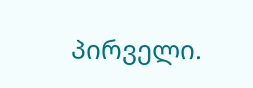პირველი.